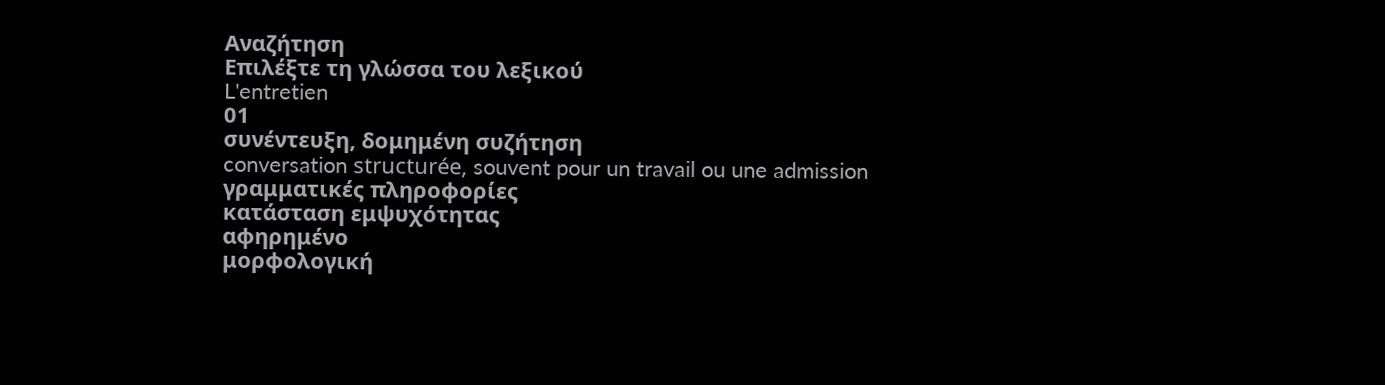Αναζήτηση
Επιλέξτε τη γλώσσα του λεξικού
L'entretien
01
συνέντευξη, δομημένη συζήτηση
conversation structurée, souvent pour un travail ou une admission
γραμματικές πληροφορίες
κατάσταση εμψυχότητας
αφηρημένο
μορφολογική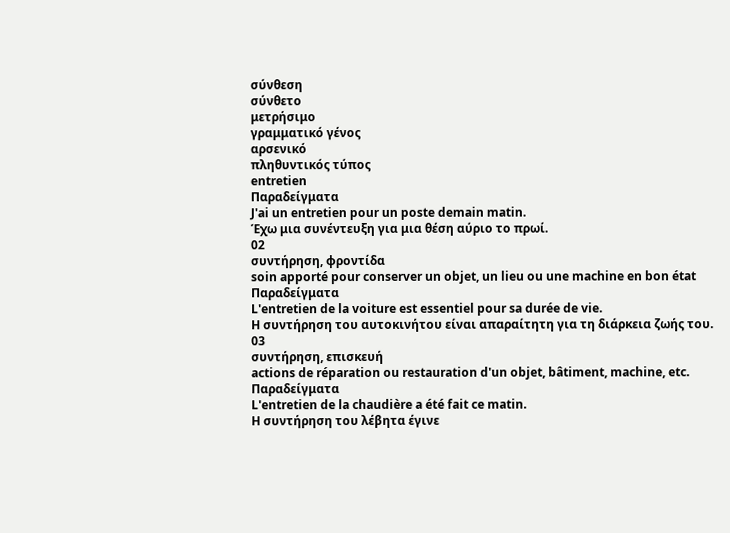σύνθεση
σύνθετο
μετρήσιμο
γραμματικό γένος
αρσενικό
πληθυντικός τύπος
entretien
Παραδείγματα
J'ai un entretien pour un poste demain matin.
Έχω μια συνέντευξη για μια θέση αύριο το πρωί.
02
συντήρηση, φροντίδα
soin apporté pour conserver un objet, un lieu ou une machine en bon état
Παραδείγματα
L'entretien de la voiture est essentiel pour sa durée de vie.
Η συντήρηση του αυτοκινήτου είναι απαραίτητη για τη διάρκεια ζωής του.
03
συντήρηση, επισκευή
actions de réparation ou restauration d'un objet, bâtiment, machine, etc.
Παραδείγματα
L'entretien de la chaudière a été fait ce matin.
Η συντήρηση του λέβητα έγινε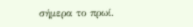σήμερα το πρωί.